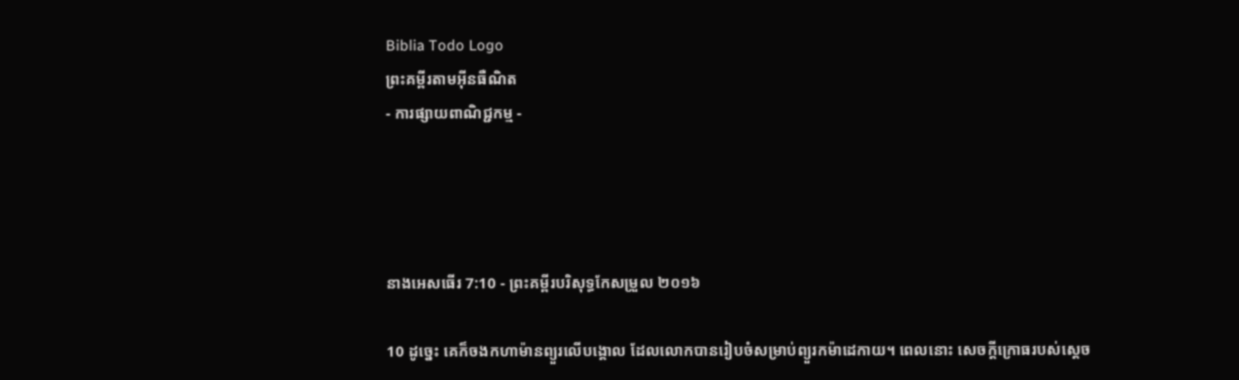Biblia Todo Logo
ព្រះគម្ពីរតាមអ៊ីនធឺណិត
- ការផ្សាយពាណិជ្ជកម្ម -




នាងអេសធើរ 7:10 - ព្រះគម្ពីរបរិសុទ្ធកែសម្រួល ២០១៦

10 ដូច្នេះ គេក៏ចងកហាម៉ានព្យួរលើបង្គោល ដែលលោកបានរៀបចំសម្រាប់ព្យួរកម៉ា‌ដេកាយ។ ពេលនោះ សេចក្ដីក្រោធរបស់ស្តេច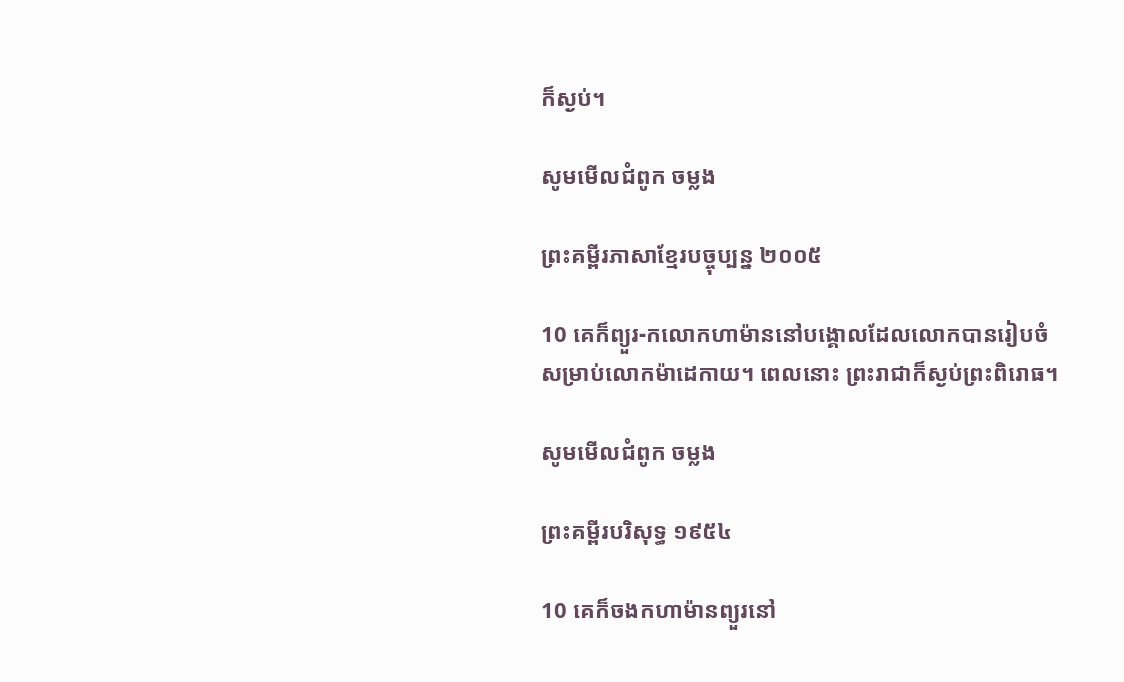ក៏ស្ងប់។

សូមមើលជំពូក ចម្លង

ព្រះគម្ពីរភាសាខ្មែរបច្ចុប្បន្ន ២០០៥

10 គេក៏ព្យួរ-កលោកហាម៉ាននៅបង្គោលដែលលោកបានរៀបចំ សម្រាប់លោកម៉ាដេ‌កាយ។ ពេលនោះ ព្រះ‌រាជាក៏ស្ងប់ព្រះ‌ពិរោធ។

សូមមើលជំពូក ចម្លង

ព្រះគម្ពីរបរិសុទ្ធ ១៩៥៤

10 គេក៏ចងកហាម៉ានព្យួរនៅ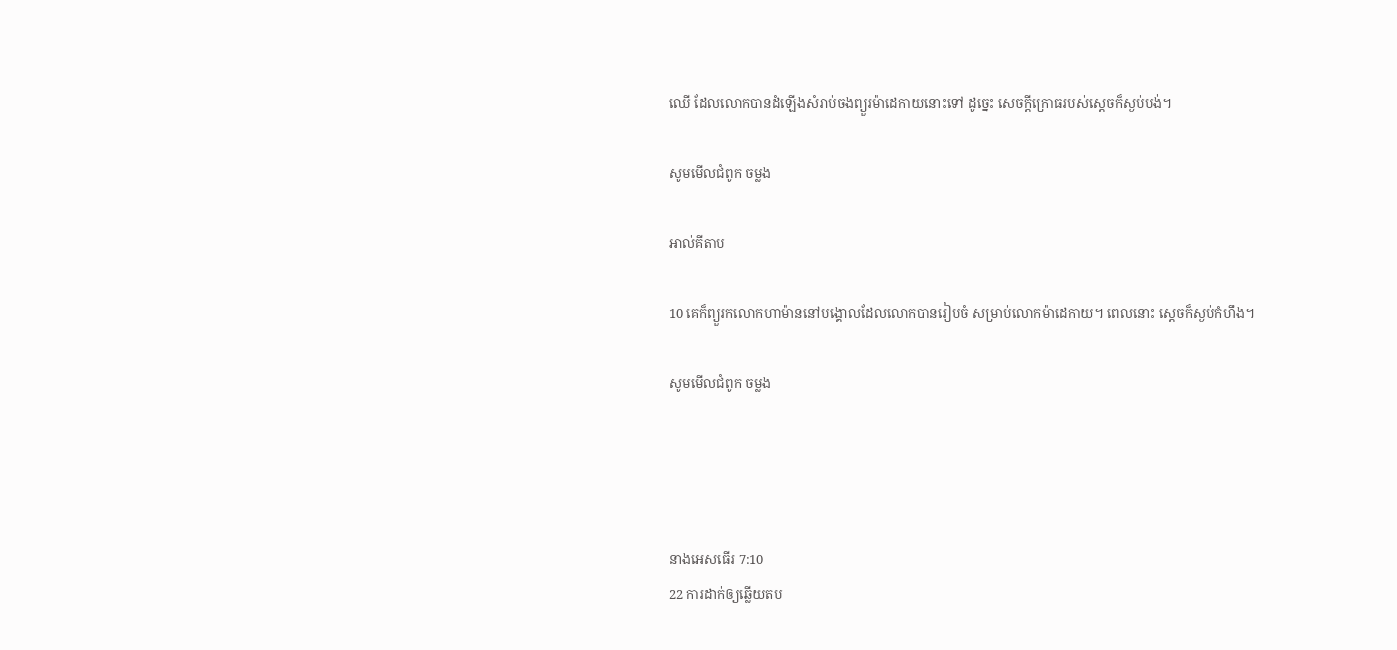ឈើ ដែលលោកបានដំឡើងសំរាប់ចងព្យួរម៉ា‌ដេកាយនោះទៅ ដូច្នេះ សេចក្ដីក្រោធរបស់ស្តេចក៏ស្ងប់បង់។

សូមមើលជំពូក ចម្លង

អាល់គីតាប

10 គេក៏ព្យួរកលោកហាម៉ាននៅបង្គោលដែលលោកបានរៀបចំ សម្រាប់លោកម៉ាដេ‌កាយ។ ពេលនោះ ស្តេចក៏ស្ងប់កំហឹង។

សូមមើលជំពូក ចម្លង




នាងអេសធើរ 7:10
22 ការដាក់ឲ្យឆ្លើយតប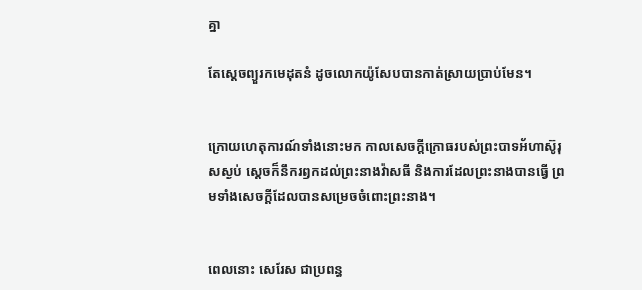គ្នា

តែស្ដេចព្យួរកមេដុតនំ ដូចលោកយ៉ូសែបបានកាត់ស្រាយប្រាប់មែន។


ក្រោយហេតុ‌ការណ៍ទាំងនោះមក កាលសេចក្ដីក្រោធរបស់ព្រះ‌បាទអ័ហា‌ស៊ូរុសស្ងប់ ស្ដេចក៏នឹករឭកដល់ព្រះ‌នាងវ៉ាសធី និងការដែលព្រះ‌នាងបានធ្វើ ព្រមទាំងសេចក្ដីដែលបានសម្រេចចំពោះព្រះ‌នាង។


ពេលនោះ សេរែស ជាប្រពន្ធ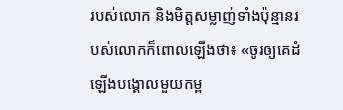របស់លោក និងមិត្តសម្លាញ់ទាំងប៉ុន្មានរបស់លោកក៏ពោលឡើងថា៖ «ចូរឲ្យគេដំឡើងបង្គោលមួយកម្ព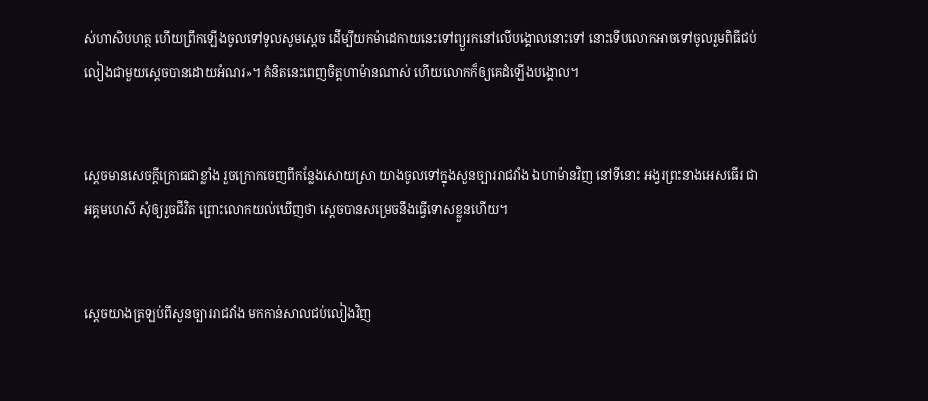ស់ហាសិបហត្ថ ហើយព្រឹកឡើងចូលទៅទូលសូមស្តេច ដើម្បីយកម៉ា‌ដេកាយនេះទៅព្យួរកនៅលើបង្គោលនោះទៅ នោះទើបលោកអាចទៅចូលរួមពិធីជប់លៀងជាមួយស្តេចបានដោយអំណរ»។ គំនិតនេះពេញចិត្តហាម៉ានណាស់ ហើយលោកក៏ឲ្យគេដំឡើងបង្គោល។


ស្ដេចមានសេចក្ដីក្រោធជាខ្លាំង រួចក្រោកចេញពីកន្លែងសោយស្រា យាងចូលទៅក្នុងសួនច្បាររាជ‌វាំង ឯហាម៉ានវិញ នៅទីនោះ អង្វរព្រះនាងអេសធើរ ជាអគ្គ‌មហេសី សុំឲ្យរួចជីវិត ព្រោះលោកយល់ឃើញថា ស្ដេចបានសម្រេចនឹងធ្វើទោសខ្លួនហើយ។


ស្ដេចយាងត្រឡប់ពីសួនច្បាររាជ‌វាំង មកកាន់សាលជប់លៀងវិញ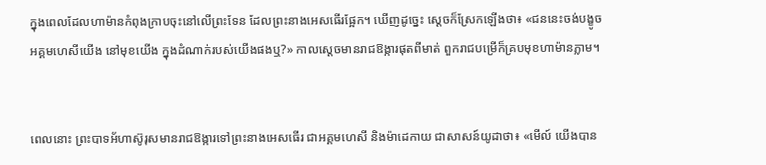ក្នុងពេលដែលហាម៉ានកំពុងក្រាបចុះនៅលើព្រះ‌ទែន ដែលព្រះនាងអេសធើរផ្អែក។ ឃើញដូច្នេះ ស្ដេចក៏ស្រែកឡើងថា៖ «ជននេះចង់បង្ខូចអគ្គ‌មហេសីយើង នៅមុខយើង ក្នុងដំណាក់របស់យើងផងឬ?» កាលស្តេចមានរាជឱង្ការផុតពីមាត់ ពួករាជបម្រើក៏គ្របមុខហាម៉ានភ្លាម។


ពេលនោះ ព្រះ‌បាទអ័ហា‌ស៊ូរុសមានរាជឱង្ការទៅព្រះនាងអេសធើរ ជាអគ្គ‌មហេសី និងម៉ា‌ដេកាយ ជាសាសន៍យូដាថា៖ «មើល៍ យើងបាន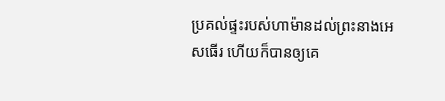ប្រគល់ផ្ទះរបស់ហាម៉ានដល់ព្រះនាងអេសធើរ ហើយក៏បានឲ្យគេ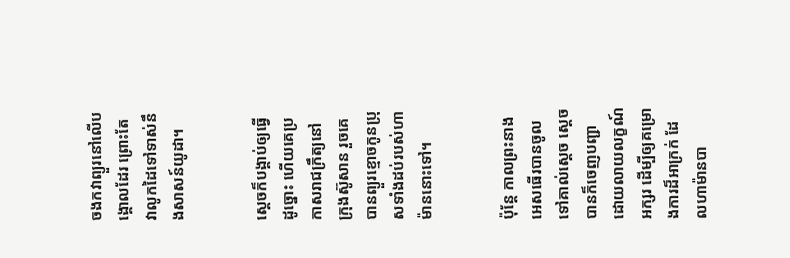ចងកវាព្យួរនៅលើបង្គោលដែរ ព្រោះតែវាលូកដៃទៅទាស់នឹងសាសន៍យូដា។


ស្ដេចក៏បង្គាប់ឲ្យធ្វើដូច្នោះ ហើយគេប្រកាស‌រាជ‌ក្រឹត្យនៅក្រុងស៊ូសាន រួចគេបានព្យួរខ្មោចកូនប្រុសទាំងដប់របស់ហាម៉ាននោះទៅ។


ប៉ុន្ដែ កាលព្រះ‌នាងអេសធើរបានចូលទៅគាល់ស្តេច ស្ដេចបានក៏ចេញបញ្ជាដោយលាយលក្ខណ៍អក្សរ ដើម្បីឲ្យគម្រោងការដ៏អា‌ក្រក់ ដែលហាម៉ានបា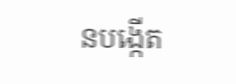នបង្កើត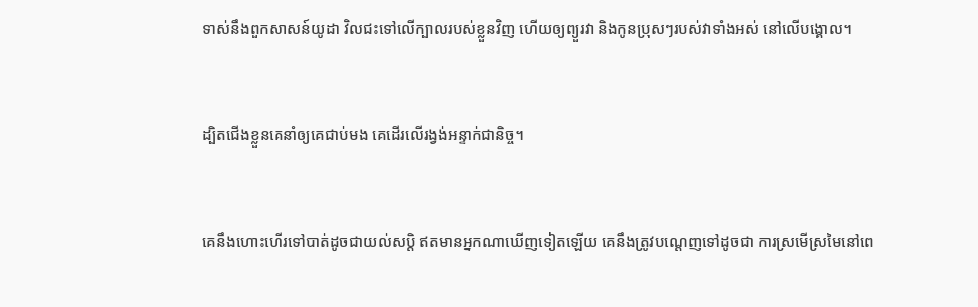ទាស់នឹងពួកសាសន៍យូដា វិលជះទៅលើក្បាលរបស់ខ្លួនវិញ ហើយឲ្យព្យួរវា និងកូនប្រុសៗរបស់វាទាំងអស់ នៅលើបង្គោល។


ដ្បិតជើងខ្លួនគេនាំឲ្យគេជាប់មង គេដើរលើរង្វង់អន្ទាក់ជា‌និច្ច។


គេនឹងហោះហើរទៅបាត់ដូចជាយល់សប្តិ ឥតមានអ្នកណាឃើញទៀតឡើយ គេនឹងត្រូវបណ្តេញទៅដូចជា ការស្រមើស្រមៃនៅពេ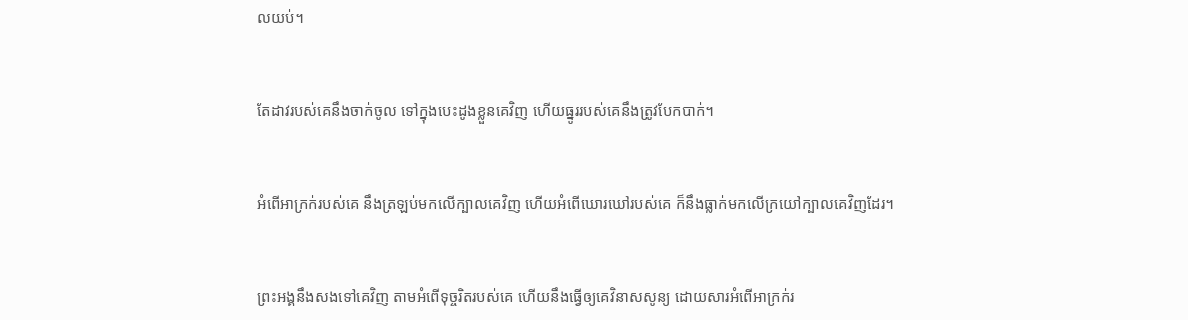លយប់។


តែដាវរបស់គេនឹងចាក់ចូល ទៅក្នុងបេះដូងខ្លួនគេវិញ ហើយធ្នូររបស់គេនឹងត្រូវបែកបាក់។


អំពើអាក្រក់របស់គេ នឹងត្រឡប់មកលើក្បាលគេវិញ ហើយអំពើឃោរ‌ឃៅរបស់គេ ក៏នឹងធ្លាក់មកលើក្រយៅក្បាលគេវិញដែរ។


ព្រះ‌អង្គនឹងសងទៅគេវិញ តាមអំពើទុច្ចរិតរបស់គេ ហើយនឹងធ្វើឲ្យគេវិនាសសូន្យ ដោយសារអំពើអាក្រក់រ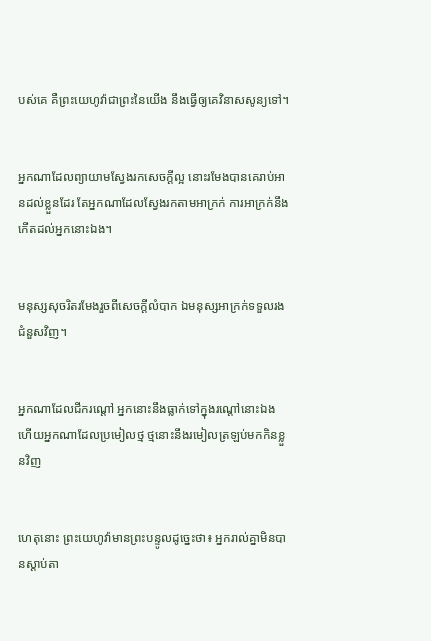បស់គេ គឺព្រះ‌យេហូវ៉ាជាព្រះនៃយើង នឹងធ្វើឲ្យគេវិនាសសូន្យទៅ។


អ្នកណាដែលព្យាយាមស្វែងរកសេចក្ដីល្អ នោះរមែងបានគេរាប់អានដល់ខ្លួនដែរ តែអ្នកណាដែលស្វែងរកតាមអាក្រក់ ការអាក្រក់នឹងកើតដល់អ្នកនោះឯង។


មនុស្សសុចរិតរមែងរួចពីសេចក្ដីលំបាក ឯមនុស្សអាក្រក់ទទួលរងជំនួសវិញ។


អ្នកណាដែលជីករណ្តៅ អ្នកនោះនឹងធ្លាក់ទៅក្នុងរណ្តៅនោះឯង ហើយអ្នកណាដែលប្រមៀលថ្ម ថ្មនោះនឹងរមៀលត្រឡប់មកកិនខ្លួនវិញ


ហេតុនោះ ព្រះ‌យេហូវ៉ាមានព្រះ‌បន្ទូលដូច្នេះថា៖ អ្នករាល់គ្នាមិនបានស្តាប់តា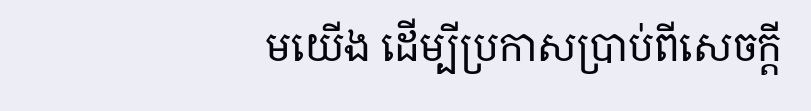មយើង ដើម្បីប្រកាសប្រាប់ពីសេចក្ដី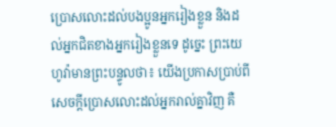ប្រោសលោះដល់បង‌ប្អូនអ្នករៀងខ្លួន និងដល់អ្នកជិតខាងអ្នករៀងខ្លួនទេ ដូច្នេះ ព្រះ‌យេហូវ៉ាមានព្រះ‌បន្ទូលថា៖ យើងប្រកាសប្រាប់ពីសេចក្ដីប្រោសលោះដល់អ្នករាល់គ្នាវិញ គឺ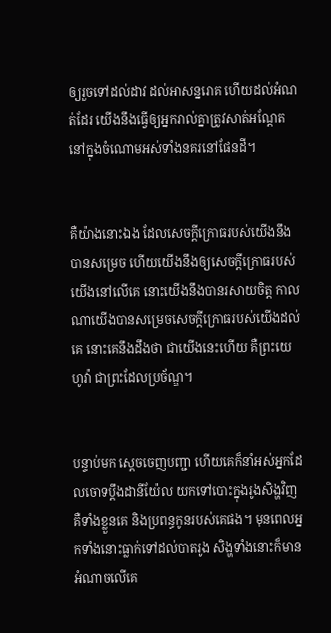ឲ្យរួចទៅដល់ដាវ ដល់អាសន្ន‌រោគ ហើយដល់អំណត់ដែរ យើងនឹងធ្វើឲ្យអ្នករាល់គ្នាត្រូវសាត់អណ្តែត នៅក្នុងចំណោមអស់ទាំងនគរនៅផែនដី។


គឺយ៉ាងនោះឯង ដែលសេចក្ដីក្រោធរបស់យើងនឹងបានសម្រេច ហើយយើងនឹងឲ្យសេចក្ដីក្រោធរបស់យើងនៅលើគេ នោះយើងនឹងបានរសាយចិត្ត កាលណាយើងបានសម្រេចសេចក្ដីក្រោធរបស់យើងដល់គេ នោះគេនឹងដឹងថា ជាយើងនេះហើយ គឺព្រះ‌យេហូវ៉ា ជាព្រះដែលប្រច័ណ្ឌ។


បន្ទាប់មក ស្ដេចចេញបញ្ជា ហើយគេក៏នាំអស់អ្នកដែលចោទប្ដឹងដានី‌យ៉ែល យកទៅបោះក្នុងរូងសិង្ហវិញ គឺទាំងខ្លួនគេ និងប្រពន្ធកូនរបស់គេផង។ មុនពេលអ្នកទាំងនោះធ្លាក់ទៅដល់បាតរូង សិង្ហទាំង‌នោះក៏មានអំណាចលើគេ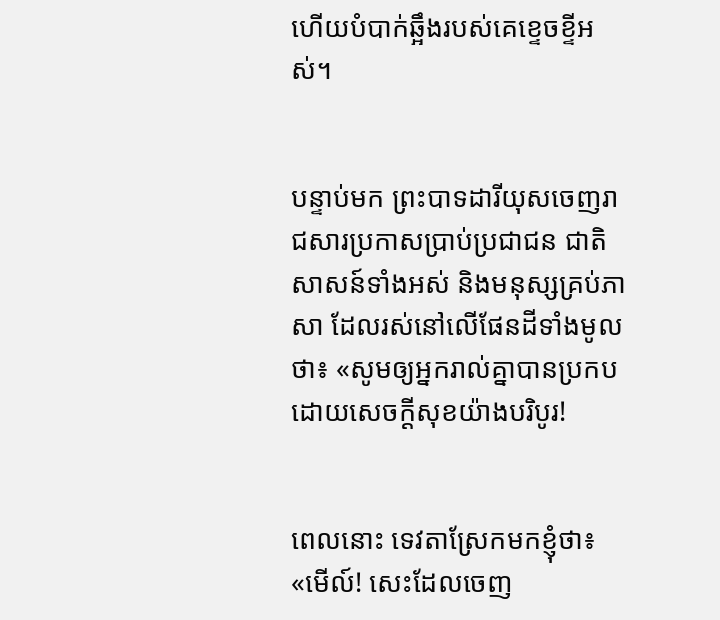ហើយបំបាក់ឆ្អឹងរបស់គេខ្ទេច‌ខ្ទីអស់។


បន្ទាប់មក ព្រះបាទដារី‌យុសចេញ‌រាជសារប្រកាសប្រាប់ប្រជា‌ជន ជាតិសាសន៍ទាំងអស់ និងមនុស្សគ្រប់ភាសា ដែលរស់នៅលើផែន‌ដីទាំងមូលថា៖ «សូមឲ្យអ្នករាល់គ្នាបានប្រកបដោយសេចក្ដីសុខយ៉ាងបរិបូរ!


ពេលនោះ ទេវតាស្រែកមកខ្ញុំថា៖ «មើល៍! សេះដែលចេញ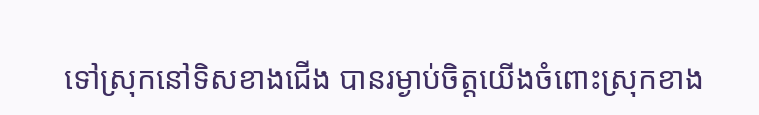ទៅស្រុកនៅទិសខាងជើង បានរម្ងាប់ចិត្តយើងចំពោះស្រុកខាង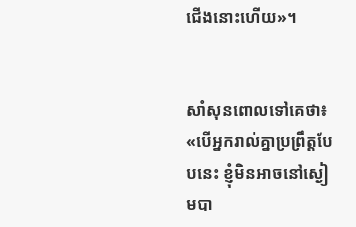ជើងនោះហើយ»។


សាំសុនពោលទៅគេថា៖ «បើអ្នករាល់គ្នាប្រព្រឹត្តបែបនេះ ខ្ញុំមិនអាចនៅស្ងៀមបា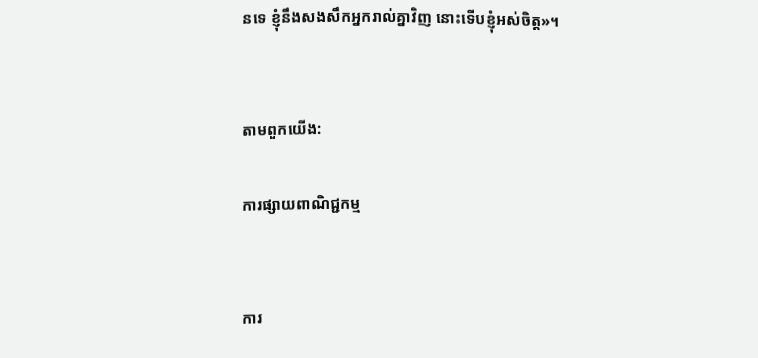នទេ ខ្ញុំនឹងសងសឹកអ្នករាល់គ្នាវិញ នោះទើបខ្ញុំអស់ចិត្ត»។


តាមពួកយើង:

ការផ្សាយពាណិជ្ជកម្ម


ការ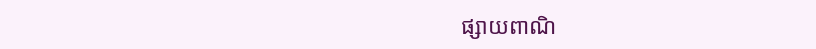ផ្សាយពាណិ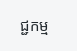ជ្ជកម្ម